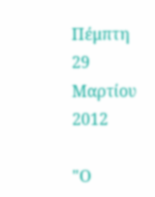Πέμπτη 29 Μαρτίου 2012

"Ο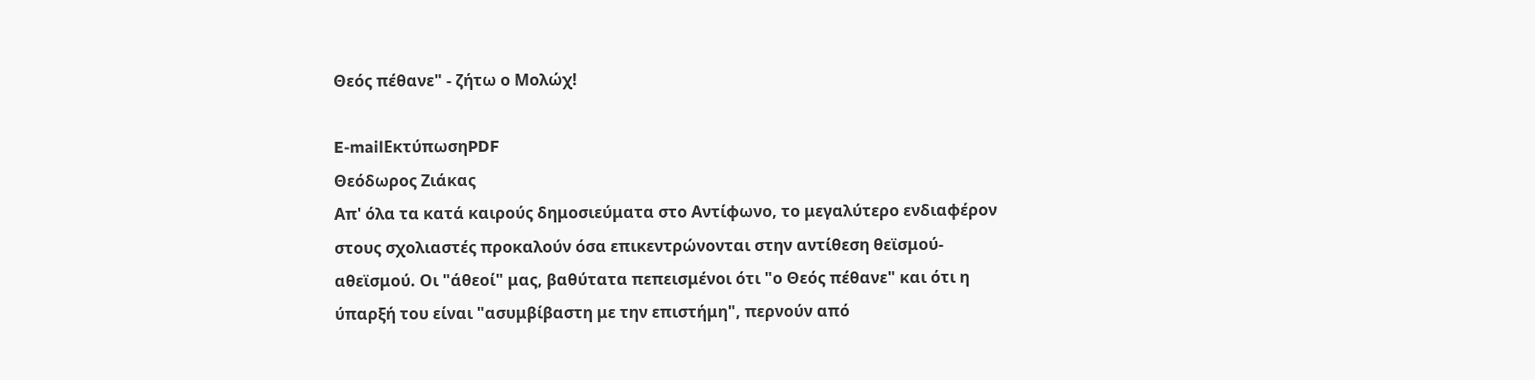Θεός πέθανε" - ζήτω ο Μολώχ!

E-mailΕκτύπωσηPDF
Θεόδωρος Ζιάκας
Απ' όλα τα κατά καιρούς δημοσιεύματα στο Αντίφωνο, το μεγαλύτερο ενδιαφέρον στους σχολιαστές προκαλούν όσα επικεντρώνονται στην αντίθεση θεϊσμού-αθεϊσμού. Οι "άθεοί" μας, βαθύτατα πεπεισμένοι ότι "ο Θεός πέθανε" και ότι η ύπαρξή του είναι "ασυμβίβαστη με την επιστήμη", περνούν από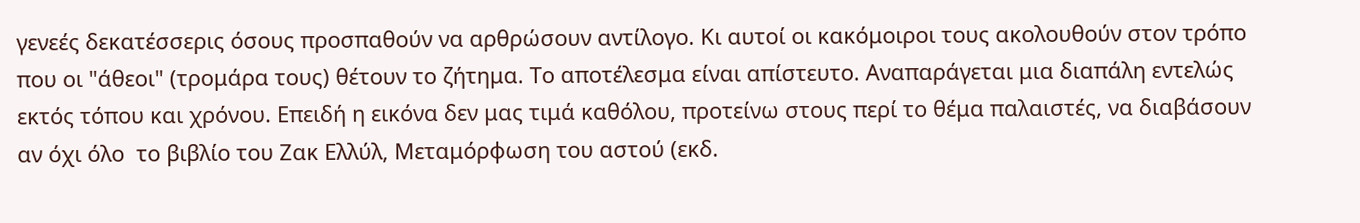γενεές δεκατέσσερις όσους προσπαθούν να αρθρώσουν αντίλογο. Κι αυτοί οι κακόμοιροι τους ακολουθούν στον τρόπο που οι "άθεοι" (τρομάρα τους) θέτουν το ζήτημα. Το αποτέλεσμα είναι απίστευτο. Αναπαράγεται μια διαπάλη εντελώς εκτός τόπου και χρόνου. Επειδή η εικόνα δεν μας τιμά καθόλου, προτείνω στους περί το θέμα παλαιστές, να διαβάσουν αν όχι όλο  το βιβλίο του Ζακ Ελλύλ, Μεταμόρφωση του αστού (εκδ.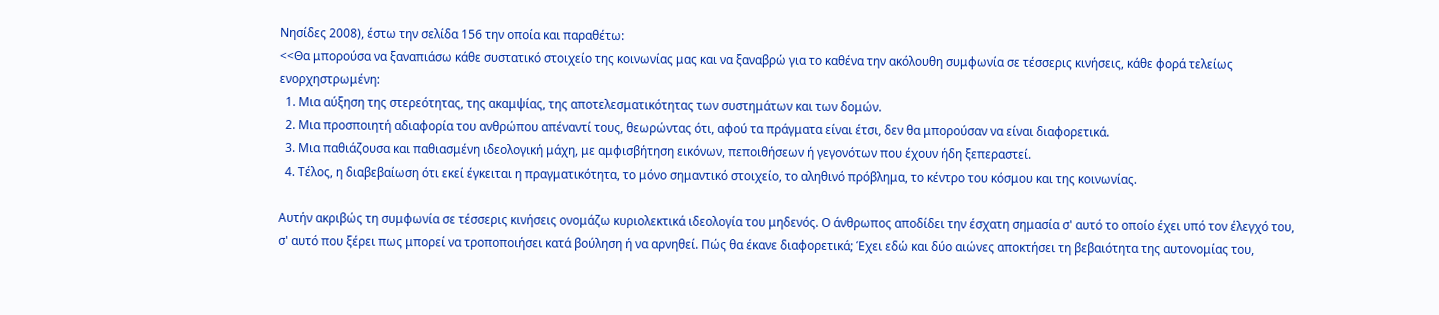Νησίδες 2008), έστω την σελίδα 156 την οποία και παραθέτω:
<<Θα μπορούσα να ξαναπιάσω κάθε συστατικό στοιχείο της κοινωνίας μας και να ξαναβρὡ για το καθένα την ακόλουθη συμφωνία σε τέσσερις κινήσεις, κάθε φορά τελείως ενορχηστρωμένη:
  1. Μια αύξηση της στερεότητας, της ακαμψίας, της αποτελεσματικότητας των συστημάτων και των δομών.
  2. Μια προσποιητή αδιαφορία του ανθρώπου απέναντί τους, θεωρώντας ότι, αφού τα πράγματα είναι έτσι, δεν θα μπορούσαν να είναι διαφορετικά.
  3. Μια παθιάζουσα και παθιασμένη ιδεολογική μάχη, με αμφισβήτηση εικόνων, πεποιθήσεων ή γεγονότων που έχουν ήδη ξεπεραστεί.
  4. Τέλος, η διαβεβαίωση ότι εκεί έγκειται η πραγματικότητα, το μόνο σημαντικό στοιχείο, το αληθινό πρόβλημα, το κέντρο του κόσμου και της κοινωνίας.

Αυτήν ακριβώς τη συμφωνία σε τέσσερις κινήσεις ονομάζω κυριολεκτικά ιδεολογία του μηδενός. Ο άνθρωπος αποδίδει την έσχατη σημασία σ' αυτό το οποίο έχει υπό τον έλεγχό του, σ' αυτό που ξέρει πως μπορεί να τροποποιήσει κατά βούληση ή να αρνηθεί. Πώς θα έκανε διαφορετικά; Έχει εδὡ και δύο αιώνες αποκτήσει τη βεβαιότητα της αυτονομίας του,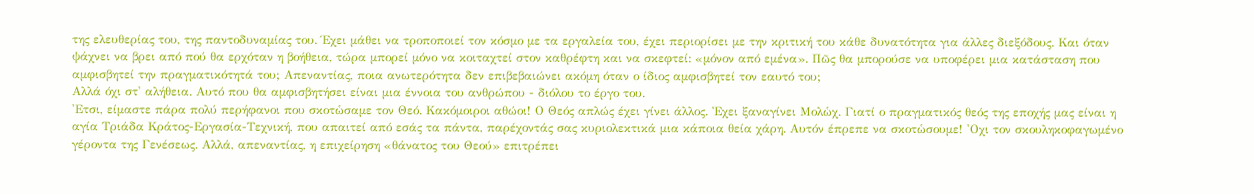της ελευθερίας του, της παντοδυναμίας του. Έχει μάθει να τροποποιεί τον κόσμο με τα εργαλεία του, έχει περιορίσει με την κριτική του κάθε δυνατότητα για άλλες διεξόδους. Και όταν ψάχνει να βρει από πού θα ερχόταν η βοήθεια, τώρα μπορεί μόνο να κοιταχτεί στον καθρέφτη και να σκεφτεί: «μόνον από εμένα». Πῶς θα μπορούσε να υποφέρει μια κατάσταση που αμφισβητεί την πραγματικότητά του; Απεναντίας, ποια ανωτερότητα δεν επιβεβαιώνει ακόμη όταν ο ίδιος αμφισβητεί τον εαυτό του;
Αλλά όχι στ' αλήθεια. Αυτό που θα αμφισβητήσει είναι μια έννοια του ανθρώπου - διόλου το έργο του.
'Ετσι, είμαστε πάρα πολύ περήφανοι που σκοτὡσαμε τον Θεό. Κακόμοιροι αθώοι! Ο Θεός απλώς έχει γίνει άλλος. Ἐχει ξαναγίνει Μολὡχ. Γιατί ο πραγματικός θεός της εποχής μας είναι η αγία Τριάδα Κράτος-Εργασία-Τεχνική, που απαιτεί από εσάς τα πάντα, παρέχοντάς σας κυριολεκτικά μια κάποια θεία χάρη. Αυτόν έπρεπε να σκοτὡσουμε! 'Οχι τον σκουληκοφαγωμένο γέροντα της Γενέσεως. Αλλά, απεναντίας, η επιχείρηση «θάνατος του Θεού» επιτρέπει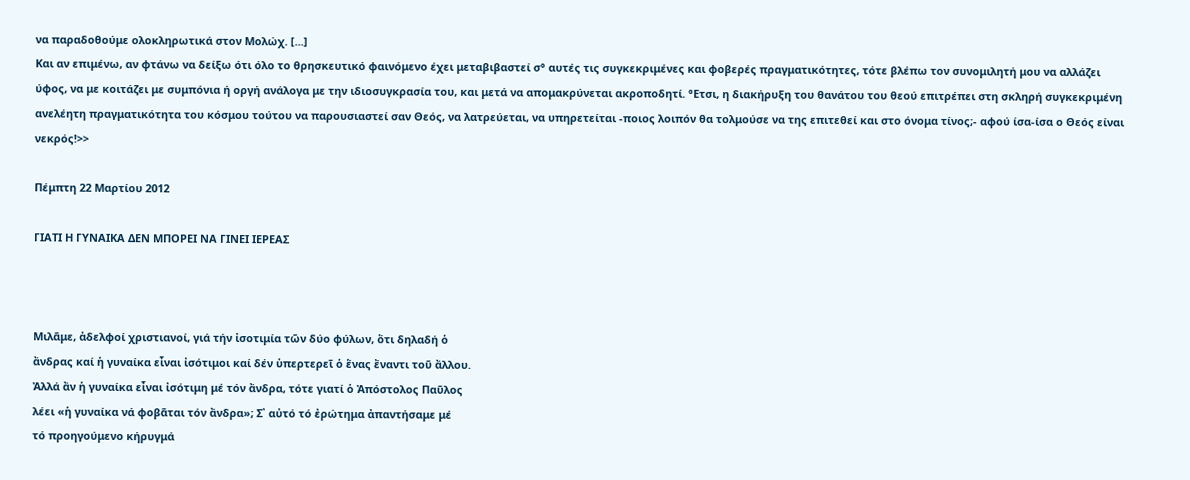να παραδοθούμε ολοκληρωτικά στον Μολώχ. [...]
Και αν επιμένω, αν φτάνω να δείξω ότι όλο το θρησκευτικό φαινόμενο έχει μεταβιβαστεί σ° αυτές τις συγκεκριμένες και φοβερές πραγματικότητες, τότε βλέπω τον συνομιλητή μου να αλλάζει ύφος, να με κοιτάζει με συμπόνια ή οργή ανάλογα με την ιδιοσυγκρασία του, και μετά να απομακρύνεται ακροποδητί. °Ετσι, η διακήρυξη του θανάτου του θεού επιτρέπει στη σκληρή συγκεκριμένη ανελέητη πραγματικότητα του κόσμου τούτου να παρουσιαστεί σαν Θεός, να λατρεύεται, να υπηρετείται -ποιος λοιπόν θα τολμούσε να της επιτεθεί και στο όνομα τίνος;- αφού ίσα-ίσα ο Θεός είναι νεκρός!>>

Πέμπτη 22 Μαρτίου 2012

ΓΙΑΤΙ Η ΓΥΝΑΙΚΑ ΔΕΝ ΜΠΟΡΕΙ ΝΑ ΓΙΝΕΙ ΙΕΡΕΑΣ



Μιλᾶμε, ἀδελφοί χριστιανοί, γιά τήν ἰσοτιμία τῶν δύο φύλων, ὅτι δηλαδή ὁ
ἄνδρας καί ἡ γυναίκα εἶναι ἰσότιμοι καί δέν ὑπερτερεῖ ὁ ἕνας ἔναντι τοῦ ἄλλου.
Ἀλλά ἄν ἡ γυναίκα εἶναι ἰσότιμη μέ τόν ἄνδρα, τότε γιατί ὁ Ἀπόστολος Παῦλος
λέει «ἡ γυναίκα νά φοβᾶται τόν ἄνδρα»; Σ᾽ αὐτό τό ἐρώτημα ἀπαντήσαμε μέ
τό προηγούμενο κήρυγμά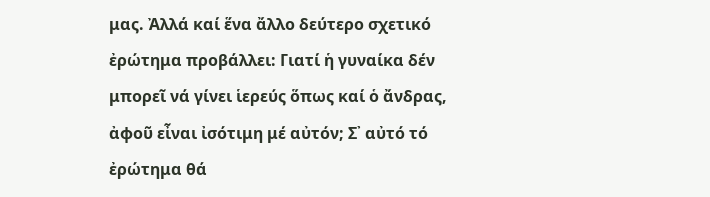μας. Ἀλλά καί ἕνα ἄλλο δεύτερο σχετικό ἐρώτημα προβάλλει: Γιατί ἡ γυναίκα δέν μπορεῖ νά γίνει ἱερεύς ὅπως καί ὁ ἄνδρας, ἀφοῦ εἶναι ἰσότιμη μέ αὐτόν; Σ᾽ αὐτό τό ἐρώτημα θά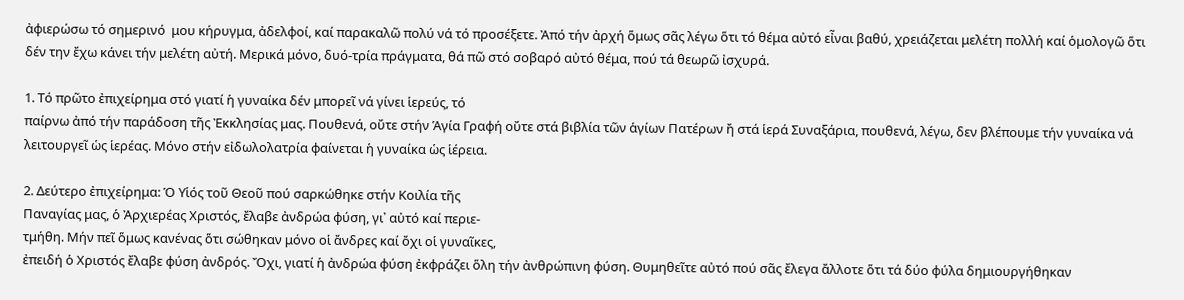ἀφιερώσω τό σημερινό  μου κήρυγμα, ἀδελφοί, καί παρακαλῶ πολύ νά τό προσέξετε. Ἀπό τήν ἀρχή ὅμως σᾶς λέγω ὅτι τό θέμα αὐτό εἶναι βαθύ, χρειάζεται μελέτη πολλή καί ὁμολογῶ ὅτι δέν την ἔχω κάνει τήν μελέτη αὐτή. Μερικά μόνο, δυό-τρία πράγματα, θά πῶ στό σοβαρό αὐτό θέμα, πού τά θεωρῶ ἰσχυρά.

1. Τό πρῶτο ἐπιχείρημα στό γιατί ἡ γυναίκα δέν μπορεῖ νά γίνει ἱερεύς, τό
παίρνω ἀπό τήν παράδοση τῆς Ἐκκλησίας μας. Πουθενά, οὔτε στήν Ἁγία Γραφή οὔτε στά βιβλία τῶν ἁγίων Πατέρων ἤ στά ἱερά Συναξάρια, πουθενά, λέγω, δεν βλέπουμε τήν γυναίκα νά λειτουργεῖ ὡς ἱερέας. Μόνο στήν εἰδωλολατρία φαίνεται ἡ γυναίκα ὡς ἱέρεια.

2. Δεύτερο ἐπιχείρημα: Ὁ Υἱός τοῦ Θεοῦ πού σαρκώθηκε στήν Κοιλία τῆς
Παναγίας μας, ὁ Ἀρχιερέας Χριστός, ἔλαβε ἀνδρώα φύση, γι᾽ αὐτό καί περιε-
τμήθη. Μήν πεῖ ὅμως κανένας ὅτι σώθηκαν μόνο οἱ ἄνδρες καί ὄχι οἱ γυναῖκες,
ἐπειδή ὁ Χριστός ἔλαβε φύση ἀνδρός. Ὄχι, γιατί ἡ ἀνδρώα φύση ἐκφράζει ὅλη τήν ἀνθρώπινη φύση. Θυμηθεῖτε αὐτό πού σᾶς ἔλεγα ἄλλοτε ὅτι τά δύο φύλα δημιουργήθηκαν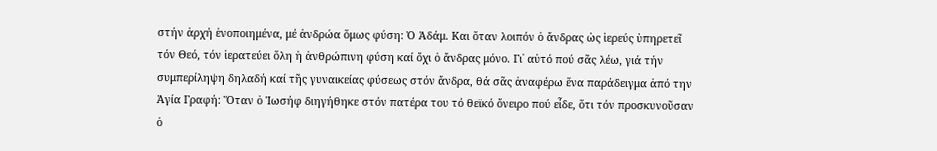στήν ἀρχή ἑνοποιημένα, μέ ἀνδρώα ὅμως φύση: Ὁ Ἀδάμ. Και ὅταν λοιπόν ὁ ἄνδρας ὡς ἱερεύς ὑπηρετεῖ τόν Θεό, τόν ἱερατεύει ὅλη ἡ ἀνθρώπινη φύση καί ὄχι ὁ ἄνδρας μόνο. Γι᾽ αὐτό πού σᾶς λέω, γιά τήν συμπερίληψη δηλαδή καί τῆς γυναικείας φύσεως στόν ἄνδρα, θά σᾶς ἀναφέρω ἕνα παράδειγμα ἀπό την Ἁγία Γραφή: Ὅταν ὁ Ἰωσήφ διηγήθηκε στόν πατέρα του τό θεϊκό ὄνειρο πού εἶδε, ὅτι τόν προσκυνοῦσαν ὁ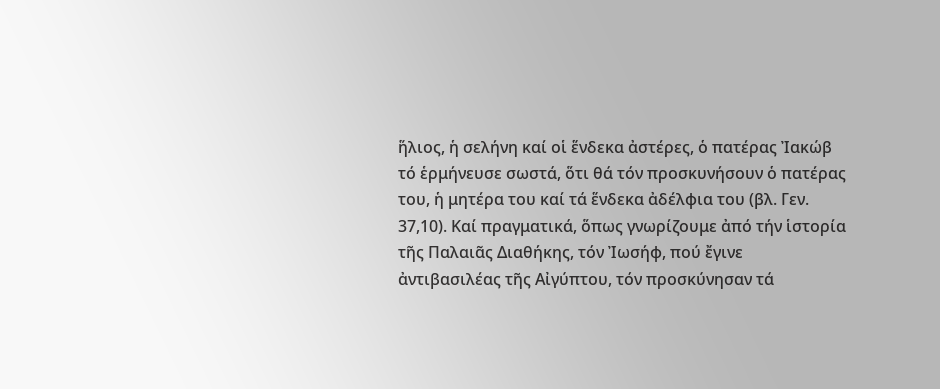ἥλιος, ἡ σελήνη καί οἱ ἕνδεκα ἀστέρες, ὁ πατέρας Ἰακώβ τό ἑρμήνευσε σωστά, ὅτι θά τόν προσκυνήσουν ὁ πατέρας του, ἡ μητέρα του καί τά ἕνδεκα ἀδέλφια του (βλ. Γεν. 37,10). Καί πραγματικά, ὅπως γνωρίζουμε ἀπό τήν ἱστορία τῆς Παλαιᾶς Διαθήκης, τόν Ἰωσήφ, πού ἔγινε ἀντιβασιλέας τῆς Αἰγύπτου, τόν προσκύνησαν τά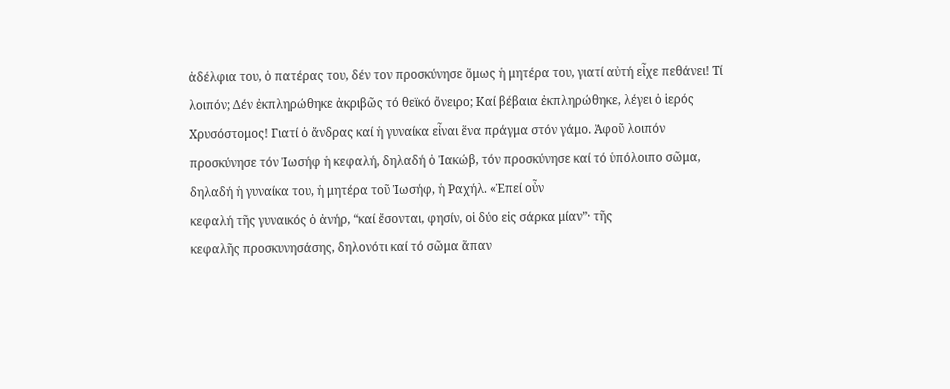ἀδέλφια του, ὁ πατέρας του, δέν τον προσκύνησε ὅμως ἡ μητέρα του, γιατί αὐτή εἶχε πεθάνει! Τί λοιπόν; Δέν ἐκπληρώθηκε ἀκριβῶς τό θεϊκό ὄνειρο; Καί βέβαια ἐκπληρώθηκε, λέγει ὁ ἱερός Χρυσόστομος! Γιατί ὁ ἄνδρας καί ἡ γυναίκα εἶναι ἕνα πράγμα στόν γάμο. Ἀφοῦ λοιπόν προσκύνησε τόν Ἰωσήφ ἡ κεφαλή, δηλαδή ὁ Ἰακώβ, τόν προσκύνησε καί τό ὑπόλοιπο σῶμα, δηλαδή ἡ γυναίκα του, ἡ μητέρα τοῦ Ἰωσήφ, ἡ Ραχήλ. «Ἐπεί οὖν
κεφαλή τῆς γυναικός ὁ ἀνήρ, “καί ἔσονται, φησίν, οἱ δύο εἰς σάρκα μίαν”· τῆς
κεφαλῆς προσκυνησάσης, δηλονότι καί τό σῶμα ἅπαν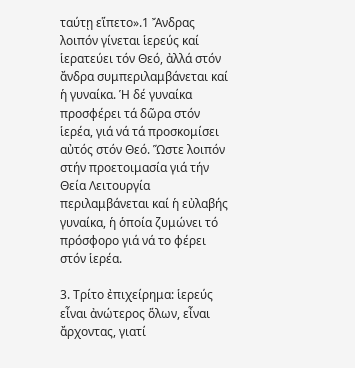ταύτῃ εἵπετο».1 Ἄνδρας λοιπόν γίνεται ἱερεύς καί ἱερατεύει τόν Θεό, ἀλλά στόν ἄνδρα συμπεριλαμβάνεται καί ἡ γυναίκα. Ἡ δέ γυναίκα προσφέρει τά δῶρα στόν ἱερέα, γιά νά τά προσκομίσει αὐτός στόν Θεό. Ὥστε λοιπόν στήν προετοιμασία γιά τήν Θεία Λειτουργία περιλαμβάνεται καί ἡ εὐλαβής γυναίκα, ἡ ὁποία ζυμώνει τό πρόσφορο γιά νά το φέρει στόν ἱερέα.

3. Τρίτο ἐπιχείρημα: ἱερεύς εἶναι ἀνώτερος ὅλων, εἶναι ἄρχοντας, γιατί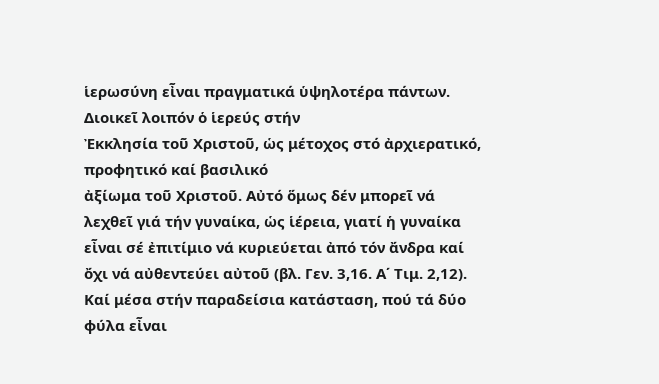ἱερωσύνη εἶναι πραγματικά ὑψηλοτέρα πάντων. Διοικεῖ λοιπόν ὁ ἱερεύς στήν
Ἐκκλησία τοῦ Χριστοῦ, ὡς μέτοχος στό ἀρχιερατικό, προφητικό καί βασιλικό
ἀξίωμα τοῦ Χριστοῦ. Αὐτό ὅμως δέν μπορεῖ νά λεχθεῖ γιά τήν γυναίκα, ὡς ἱέρεια, γιατί ἡ γυναίκα εἶναι σέ ἐπιτίμιο νά κυριεύεται ἀπό τόν ἄνδρα καί ὄχι νά αὐθεντεύει αὐτοῦ (βλ. Γεν. 3,16. Α΄ Τιμ. 2,12). Καί μέσα στήν παραδείσια κατάσταση, πού τά δύο φύλα εἶναι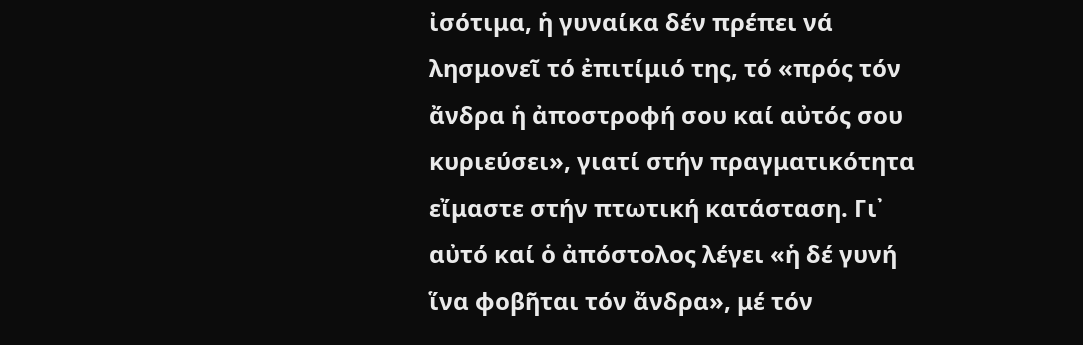ἰσότιμα, ἡ γυναίκα δέν πρέπει νά λησμονεῖ τό ἐπιτίμιό της, τό «πρός τόν ἄνδρα ἡ ἀποστροφή σου καί αὐτός σου κυριεύσει», γιατί στήν πραγματικότητα εἴμαστε στήν πτωτική κατάσταση. Γι᾽ αὐτό καί ὁ ἀπόστολος λέγει «ἡ δέ γυνή ἵνα φοβῆται τόν ἄνδρα», μέ τόν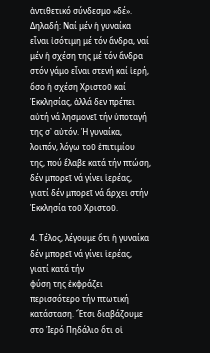ἀντιθετικό σύνδεσμο «δέ». Δηλαδή: Ναί μέν ἡ γυναίκα εἶναι ἰσότιμη μέ τόν ἄνδρα, ναί μέν ἡ σχέση της μέ τόν ἄνδρα στόν γάμο εἶναι στενή καί ἱερή, ὅσο ἡ σχέση Χριστοῦ καί Ἐκκλησίας, ἀλλά δεν πρέπει αὐτή νά λησμονεῖ τήν ὑποταγή της σ᾽ αὐτόν. Ἡ γυναίκα, λοιπόν, λόγω τοῦ ἐπιτιμίου της, πού ἔλαβε κατά τήν πτώση, δέν μπορεῖ νά γίνει ἱερέας, γιατί δέν μπορεῖ νά ἄρχει στήν Ἐκκλησία τοῦ Χριστοῦ.

4. Τέλος, λέγουμε ὅτι ἡ γυναίκα δέν μπορεῖ νά γίνει ἱερέας, γιατί κατά τήν
φύση της ἐκφράζει περισσότερο τήν πτωτική κατάσταση. Ἔτσι διαβάζουμε στο Ἱερό Πηδάλιο ὅτι οἱ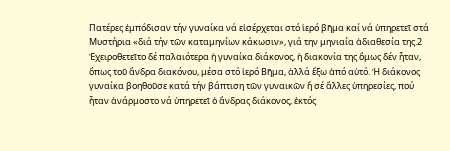Πατέρες ἐμπόδισαν τήν γυναίκα νά εἰσέρχεται στό ἱερό βῆμα καί νά ὑπηρετεῖ στά Μυστήρια «διά τήν τῶν καταμηνίων κάκωσιν», γιά την μηνιαία ἀδιαθεσία της.2 Ἐχειροθετεῖτο δέ παλαιότερα ἡ γυναίκα διάκονος, ἡ διακονία της ὅμως δέν ἦταν, ὅπως τοῦ ἄνδρα διακόνου, μέσα στό ἱερό Βῆμα, ἀλλά ἔξω ἀπό αὐτό. Ἡ διάκονος γυναίκα βοηθοῦσε κατά τήν βάπτιση τῶν γυναικῶν ἤ σέ ἄλλες ὑπηρεσίες, πού ἦταν ἀνάρμοστο νά ὑπηρετεῖ ὁ ἄνδρας διάκονος, ἐκτός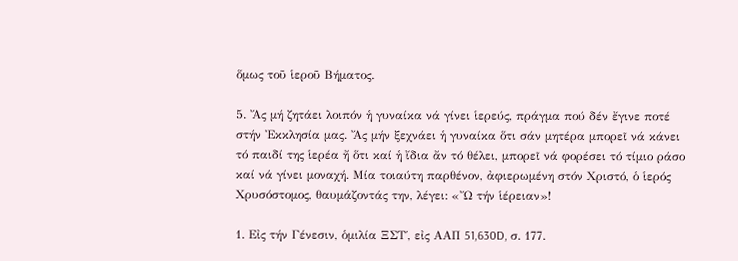ὅμως τοῦ ἱεροῦ Βήματος.

5. Ἄς μή ζητάει λοιπόν ἡ γυναίκα νά γίνει ἱερεύς, πράγμα πού δέν ἔγινε ποτέ
στήν Ἐκκλησία μας. Ἄς μήν ξεχνάει ἡ γυναίκα ὅτι σάν μητέρα μπορεῖ νά κάνει
τό παιδί της ἱερέα ἤ ὅτι καί ἡ ἴδια ἄν τό θέλει, μπορεῖ νά φορέσει τό τίμιο ράσο καί νά γίνει μοναχή. Μία τοιαύτη παρθένον, ἀφιερωμένη στόν Χριστό, ὁ ἱερός Χρυσόστομος, θαυμάζοντάς την, λέγει: «Ὤ τήν ἱέρειαν»!

1. Εἰς τήν Γένεσιν, ὁμιλία ΞΣΤ΄, εἰς ΑΑΠ 51,630D, σ. 177.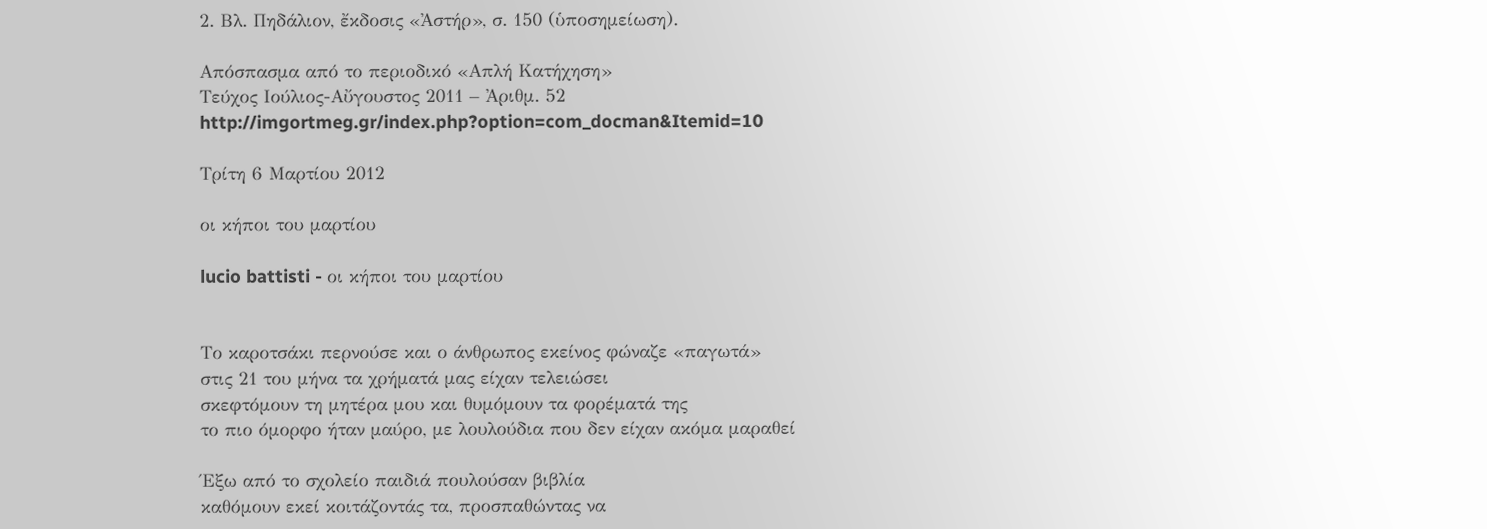2. Βλ. Πηδάλιον, ἔκδοσις «Ἀστήρ», σ. 150 (ὑποσημείωση).

Απόσπασμα από το περιοδικό «Απλή Κατήχηση»
Τεύχος Ιούλιος-Αὔγουστος 2011 – Ἀριθμ. 52
http://imgortmeg.gr/index.php?option=com_docman&Itemid=10

Τρίτη 6 Μαρτίου 2012

οι κήποι του μαρτίου

lucio battisti - οι κήποι του μαρτίου


Το καροτσάκι περνούσε και ο άνθρωπος εκείνος φώναζε «παγωτά»
στις 21 του μήνα τα χρήματά μας είχαν τελειώσει
σκεφτόμουν τη μητέρα μου και θυμόμουν τα φορέματά της
το πιο όμορφο ήταν μαύρο, με λουλούδια που δεν είχαν ακόμα μαραθεί

Έξω από το σχολείο παιδιά πουλούσαν βιβλία
καθόμουν εκεί κοιτάζοντάς τα, προσπαθώντας να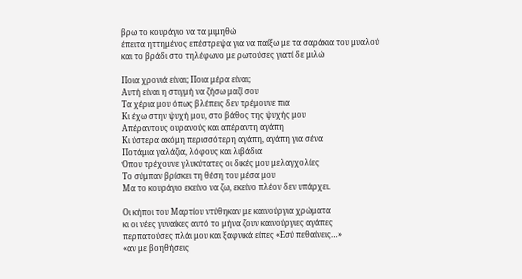βρω το κουράγιο να τα μιμηθώ
έπειτα ηττημένος επέστρεψα για να παίξω με τα σαράκια του μυαλού
και το βράδι στο τηλέφωνο με ρωτούσες γιατί δε μιλώ

Ποια χρονιά είναι; Ποια μέρα είναι;
Αυτή είναι η στιγμή να ζήσω μαζί σου
Τα χέρια μου όπως βλέπεις δεν τρέμουνε πια
Κι έχω στην ψυχή μου, στο βάθος της ψυχής μου
Απέραντους ουρανούς και απέραντη αγάπη
Κι ύστερα ακόμη περισσότερη αγάπη, αγάπη για σένα
Ποτάμια γαλάζια, λόφους και λιβάδια
Όπου τρέχουνε γλυκύτατες οι δικές μου μελαγχολίες
Το σύμπαν βρίσκει τη θέση του μέσα μου
Μα το κουράγιο εκείνο να ζω, εκείνο πλέον δεν υπάρχει.

Οι κήποι του Μαρτίου ντύθηκαν με καινούργια χρώματα
κι οι νέες γυναίκες αυτό το μήνα ζουν καινούργιες αγάπες
περπατούσες πλάι μου και ξαφνικά είπες «Εσύ πεθαίνεις…»
«αν με βοηθήσεις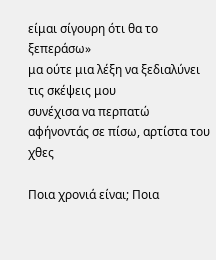είμαι σίγουρη ότι θα το ξεπεράσω»
μα ούτε μια λέξη να ξεδιαλύνει τις σκέψεις μου
συνέχισα να περπατώ αφήνοντάς σε πίσω, αρτίστα του χθες

Ποια χρονιά είναι; Ποια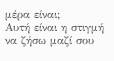μέρα είναι;
Αυτή είναι η στιγμή να ζήσω μαζί σου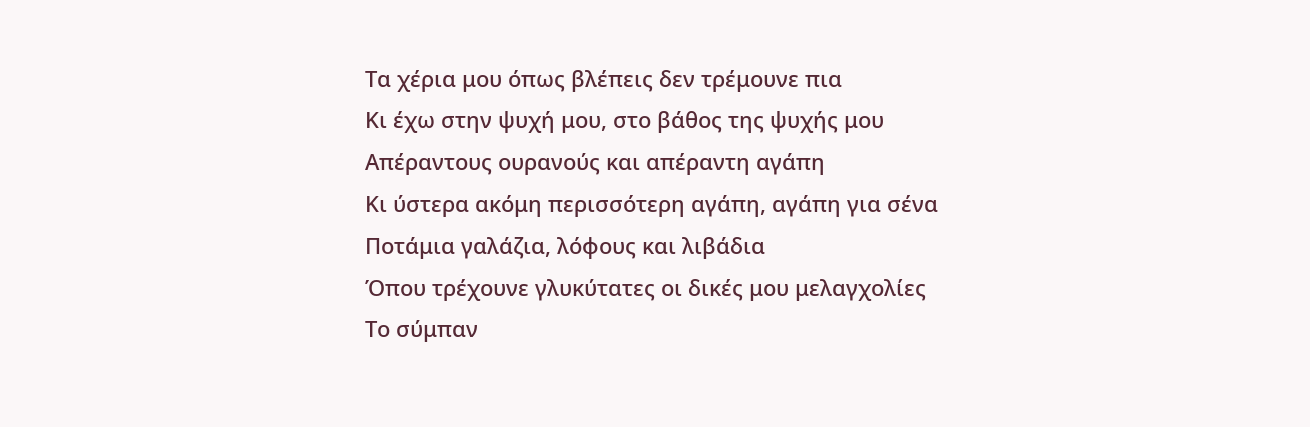Τα χέρια μου όπως βλέπεις δεν τρέμουνε πια
Κι έχω στην ψυχή μου, στο βάθος της ψυχής μου
Απέραντους ουρανούς και απέραντη αγάπη
Κι ύστερα ακόμη περισσότερη αγάπη, αγάπη για σένα
Ποτάμια γαλάζια, λόφους και λιβάδια
Όπου τρέχουνε γλυκύτατες οι δικές μου μελαγχολίες
Το σύμπαν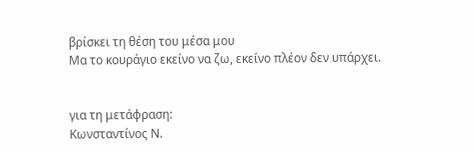βρίσκει τη θέση του μέσα μου
Μα το κουράγιο εκείνο να ζω, εκείνο πλέον δεν υπάρχει.


για τη μετάφραση:
Κωνσταντίνος Ν.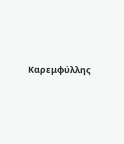Καρεμφύλλης